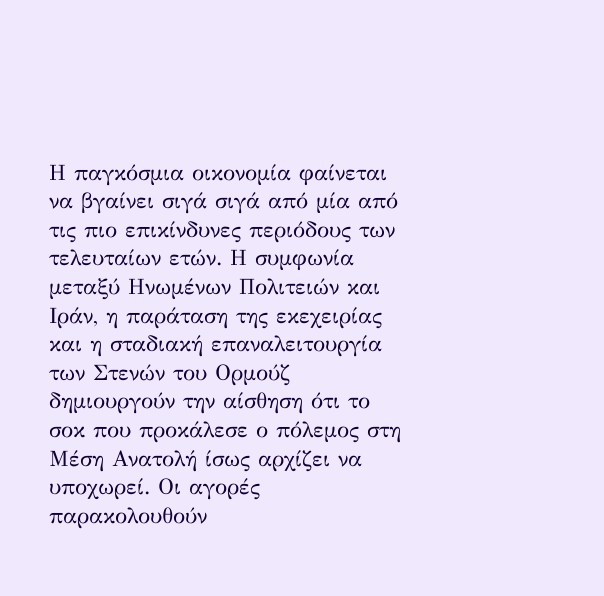Η παγκόσμια οικονομία φαίνεται να βγαίνει σιγά σιγά από μία από τις πιο επικίνδυνες περιόδους των τελευταίων ετών. Η συμφωνία μεταξύ Ηνωμένων Πολιτειών και Ιράν, η παράταση της εκεχειρίας και η σταδιακή επαναλειτουργία των Στενών του Ορμούζ δημιουργούν την αίσθηση ότι το σοκ που προκάλεσε ο πόλεμος στη Μέση Ανατολή ίσως αρχίζει να υποχωρεί. Οι αγορές παρακολουθούν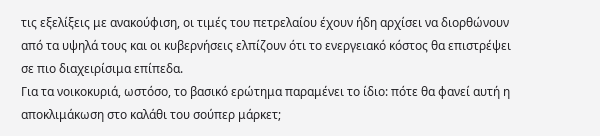τις εξελίξεις με ανακούφιση, οι τιμές του πετρελαίου έχουν ήδη αρχίσει να διορθώνουν από τα υψηλά τους και οι κυβερνήσεις ελπίζουν ότι το ενεργειακό κόστος θα επιστρέψει σε πιο διαχειρίσιμα επίπεδα.
Για τα νοικοκυριά, ωστόσο, το βασικό ερώτημα παραμένει το ίδιο: πότε θα φανεί αυτή η αποκλιμάκωση στο καλάθι του σούπερ μάρκετ;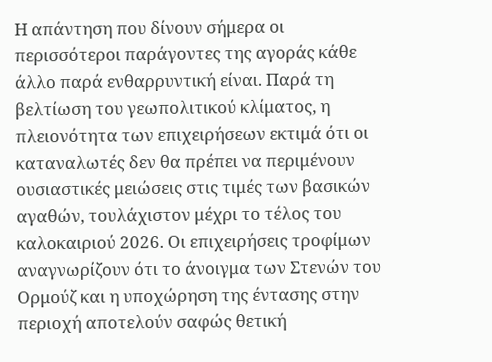Η απάντηση που δίνουν σήμερα οι περισσότεροι παράγοντες της αγοράς κάθε άλλο παρά ενθαρρυντική είναι. Παρά τη βελτίωση του γεωπολιτικού κλίματος, η πλειονότητα των επιχειρήσεων εκτιμά ότι οι καταναλωτές δεν θα πρέπει να περιμένουν ουσιαστικές μειώσεις στις τιμές των βασικών αγαθών, τουλάχιστον μέχρι το τέλος του καλοκαιριού 2026. Οι επιχειρήσεις τροφίμων αναγνωρίζουν ότι το άνοιγμα των Στενών του Ορμούζ και η υποχώρηση της έντασης στην περιοχή αποτελούν σαφώς θετική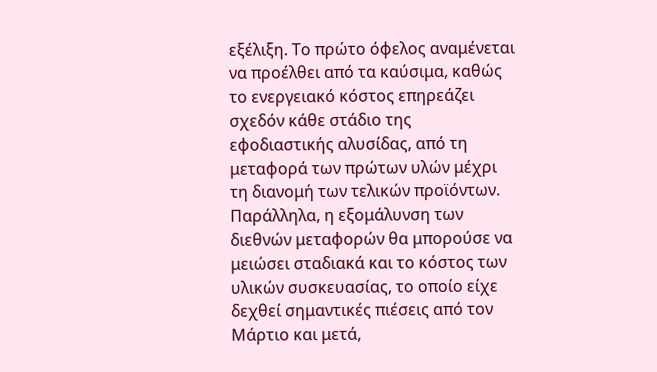εξέλιξη. Το πρώτο όφελος αναμένεται να προέλθει από τα καύσιμα, καθώς το ενεργειακό κόστος επηρεάζει σχεδόν κάθε στάδιο της εφοδιαστικής αλυσίδας, από τη μεταφορά των πρώτων υλών μέχρι τη διανομή των τελικών προϊόντων. Παράλληλα, η εξομάλυνση των διεθνών μεταφορών θα μπορούσε να μειώσει σταδιακά και το κόστος των υλικών συσκευασίας, το οποίο είχε δεχθεί σημαντικές πιέσεις από τον Μάρτιο και μετά,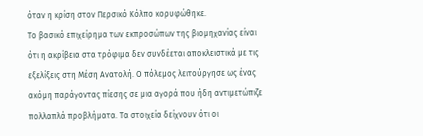όταν η κρίση στον Περσικό Κόλπο κορυφώθηκε.
Το βασικό επιχείρημα των εκπροσώπων της βιομηχανίας είναι ότι η ακρίβεια στα τρόφιμα δεν συνδέεται αποκλειστικά με τις εξελίξεις στη Μέση Ανατολή. Ο πόλεμος λειτούργησε ως ένας ακόμη παράγοντας πίεσης σε μια αγορά που ήδη αντιμετώπιζε πολλαπλά προβλήματα. Τα στοιχεία δείχνουν ότι οι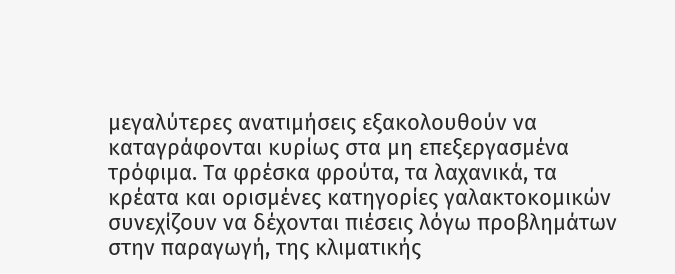μεγαλύτερες ανατιμήσεις εξακολουθούν να καταγράφονται κυρίως στα μη επεξεργασμένα τρόφιμα. Τα φρέσκα φρούτα, τα λαχανικά, τα κρέατα και ορισμένες κατηγορίες γαλακτοκομικών συνεχίζουν να δέχονται πιέσεις λόγω προβλημάτων στην παραγωγή, της κλιματικής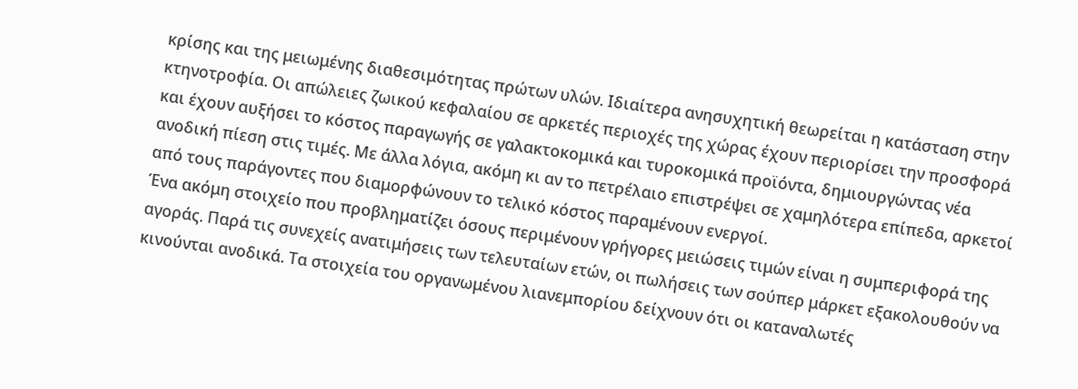κρίσης και της μειωμένης διαθεσιμότητας πρώτων υλών. Ιδιαίτερα ανησυχητική θεωρείται η κατάσταση στην κτηνοτροφία. Οι απώλειες ζωικού κεφαλαίου σε αρκετές περιοχές της χώρας έχουν περιορίσει την προσφορά και έχουν αυξήσει το κόστος παραγωγής σε γαλακτοκομικά και τυροκομικά προϊόντα, δημιουργώντας νέα ανοδική πίεση στις τιμές. Με άλλα λόγια, ακόμη κι αν το πετρέλαιο επιστρέψει σε χαμηλότερα επίπεδα, αρκετοί από τους παράγοντες που διαμορφώνουν το τελικό κόστος παραμένουν ενεργοί.
Ένα ακόμη στοιχείο που προβληματίζει όσους περιμένουν γρήγορες μειώσεις τιμών είναι η συμπεριφορά της αγοράς. Παρά τις συνεχείς ανατιμήσεις των τελευταίων ετών, οι πωλήσεις των σούπερ μάρκετ εξακολουθούν να κινούνται ανοδικά. Τα στοιχεία του οργανωμένου λιανεμπορίου δείχνουν ότι οι καταναλωτές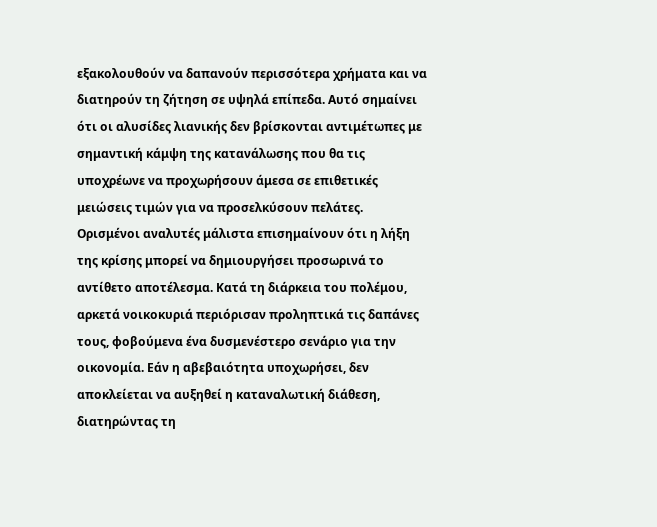εξακολουθούν να δαπανούν περισσότερα χρήματα και να διατηρούν τη ζήτηση σε υψηλά επίπεδα. Αυτό σημαίνει ότι οι αλυσίδες λιανικής δεν βρίσκονται αντιμέτωπες με σημαντική κάμψη της κατανάλωσης που θα τις υποχρέωνε να προχωρήσουν άμεσα σε επιθετικές μειώσεις τιμών για να προσελκύσουν πελάτες. Ορισμένοι αναλυτές μάλιστα επισημαίνουν ότι η λήξη της κρίσης μπορεί να δημιουργήσει προσωρινά το αντίθετο αποτέλεσμα. Κατά τη διάρκεια του πολέμου, αρκετά νοικοκυριά περιόρισαν προληπτικά τις δαπάνες τους, φοβούμενα ένα δυσμενέστερο σενάριο για την οικονομία. Εάν η αβεβαιότητα υποχωρήσει, δεν αποκλείεται να αυξηθεί η καταναλωτική διάθεση, διατηρώντας τη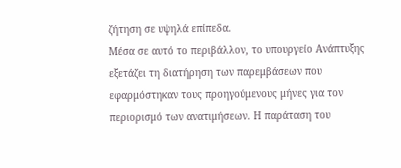ζήτηση σε υψηλά επίπεδα.
Μέσα σε αυτό το περιβάλλον, το υπουργείο Ανάπτυξης εξετάζει τη διατήρηση των παρεμβάσεων που εφαρμόστηκαν τους προηγούμενους μήνες για τον περιορισμό των ανατιμήσεων. Η παράταση του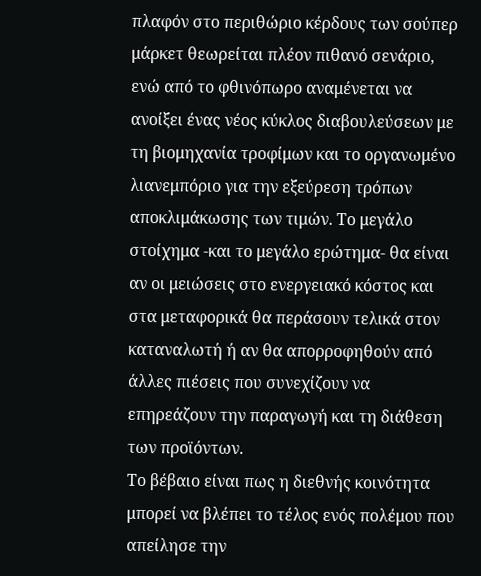πλαφόν στο περιθώριο κέρδους των σούπερ μάρκετ θεωρείται πλέον πιθανό σενάριο, ενώ από το φθινόπωρο αναμένεται να ανοίξει ένας νέος κύκλος διαβουλεύσεων με τη βιομηχανία τροφίμων και το οργανωμένο λιανεμπόριο για την εξεύρεση τρόπων αποκλιμάκωσης των τιμών. Το μεγάλο στοίχημα -και το μεγάλο ερώτημα- θα είναι αν οι μειώσεις στο ενεργειακό κόστος και στα μεταφορικά θα περάσουν τελικά στον καταναλωτή ή αν θα απορροφηθούν από άλλες πιέσεις που συνεχίζουν να επηρεάζουν την παραγωγή και τη διάθεση των προϊόντων.
Το βέβαιο είναι πως η διεθνής κοινότητα μπορεί να βλέπει το τέλος ενός πολέμου που απείλησε την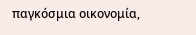παγκόσμια οικονομία,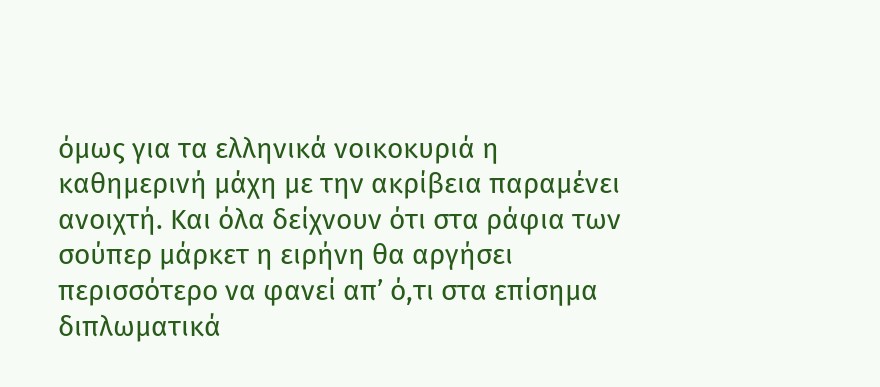όμως για τα ελληνικά νοικοκυριά η καθημερινή μάχη με την ακρίβεια παραμένει ανοιχτή. Και όλα δείχνουν ότι στα ράφια των σούπερ μάρκετ η ειρήνη θα αργήσει περισσότερο να φανεί απ’ ό,τι στα επίσημα διπλωματικά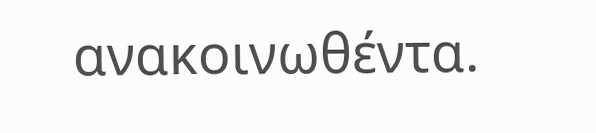ανακοινωθέντα.